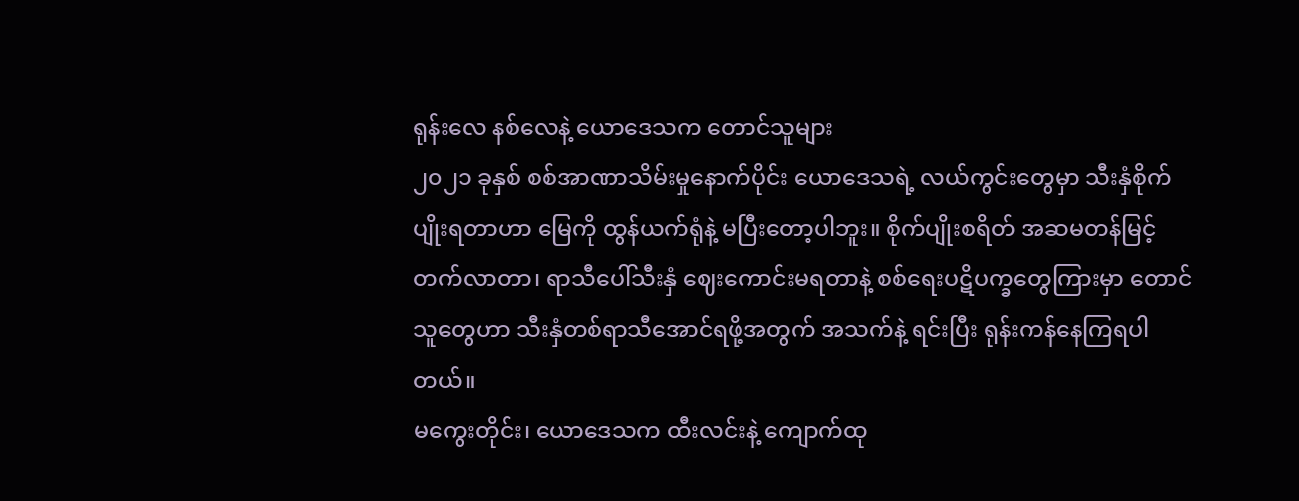ရုန်းလေ နစ်လေနဲ့ ယောဒေသက တောင်သူများ
၂၀၂၁ ခုနှစ် စစ်အာဏာသိမ်းမှုနောက်ပိုင်း ယောဒေသရဲ့ လယ်ကွင်းတွေမှာ သီးနှံစိုက်ပျိုးရတာဟာ မြေကို ထွန်ယက်ရုံနဲ့ မပြီးတော့ပါဘူး။ စိုက်ပျိုးစရိတ် အဆမတန်မြင့်တက်လာတာ၊ ရာသီပေါ်သီးနှံ ဈေးကောင်းမရတာနဲ့ စစ်ရေးပဋိပက္ခတွေကြားမှာ တောင်သူတွေဟာ သီးနှံတစ်ရာသီအောင်ရဖို့အတွက် အသက်နဲ့ ရင်းပြီး ရုန်းကန်နေကြရပါတယ်။
မကွေးတိုင်း၊ ယောဒေသက ထီးလင်းနဲ့ ကျောက်ထု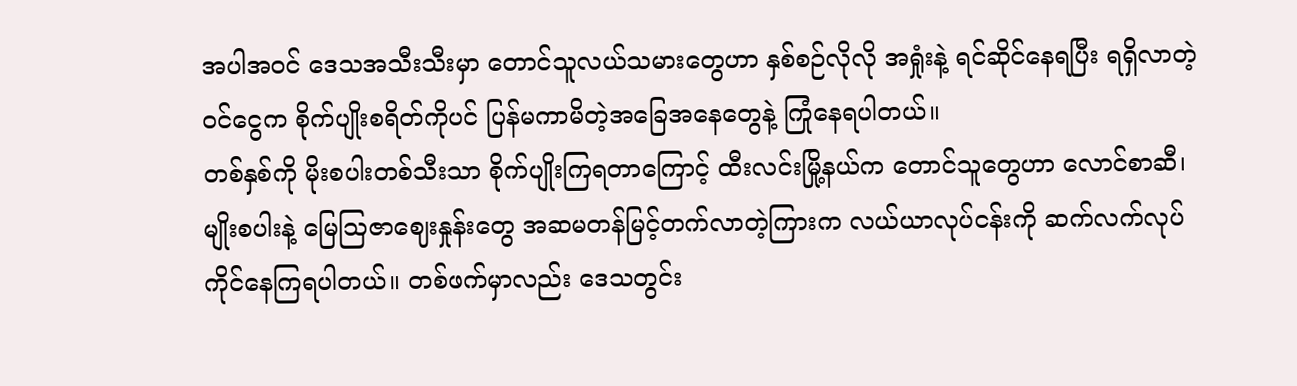အပါအဝင် ဒေသအသီးသီးမှာ တောင်သူလယ်သမားတွေဟာ နှစ်စဉ်လိုလို အရှုံးနဲ့ ရင်ဆိုင်နေရပြီး ရရှိလာတဲ့ ဝင်ငွေက စိုက်ပျိုးစရိတ်ကိုပင် ပြန်မကာမိတဲ့အခြေအနေတွေနဲ့ ကြုံနေရပါတယ်။
တစ်နှစ်ကို မိုးစပါးတစ်သီးသာ စိုက်ပျိုးကြရတာကြောင့် ထီးလင်းမြို့နယ်က တောင်သူတွေဟာ လောင်စာဆီ၊ မျိုးစပါးနဲ့ မြေဩဇာဈေးနှုန်းတွေ အဆမတန်မြင့်တက်လာတဲ့ကြားက လယ်ယာလုပ်ငန်းကို ဆက်လက်လုပ်ကိုင်နေကြရပါတယ်။ တစ်ဖက်မှာလည်း ဒေသတွင်း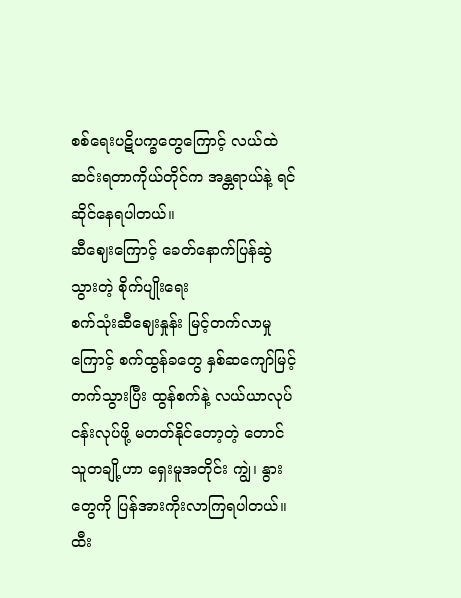စစ်ရေးပဋိပက္ခတွေကြောင့် လယ်ထဲဆင်းရတာကိုယ်တိုင်က အန္တရာယ်နဲ့ ရင်ဆိုင်နေရပါတယ်။
ဆီဈေးကြောင့် ခေတ်နောက်ပြန်ဆွဲသွားတဲ့ စိုက်ပျိုးရေး
စက်သုံးဆီဈေးနှုန်း မြင့်တက်လာမှုကြောင့် စက်ထွန်ခတွေ နှစ်ဆကျော်မြင့်တက်သွားပြီး ထွန်စက်နဲ့ လယ်ယာလုပ်ငန်းလုပ်ဖို့ မတတ်နိုင်တော့တဲ့ တောင်သူတချို့ဟာ ရှေးမူအတိုင်း ကျွဲ၊ နွားတွေကို ပြန်အားကိုးလာကြရပါတယ်။
ထီး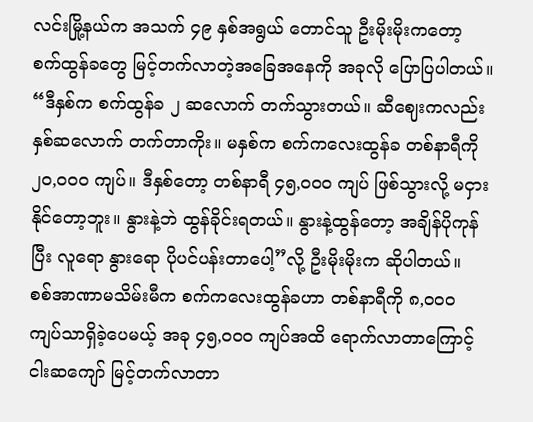လင်းမြို့နယ်က အသက် ၄၉ နှစ်အရွယ် တောင်သူ ဦးမိုးမိုးကတော့ စက်ထွန်ခတွေ မြင့်တက်လာတဲ့အခြေအနေကို အခုလို ပြောပြပါတယ်။
“ဒီနှစ်က စက်ထွန်ခ ၂ ဆလောက် တက်သွားတယ်။ ဆီဈေးကလည်း နှစ်ဆလောက် တက်တာကိုး။ မနှစ်က စက်ကလေးထွန်ခ တစ်နာရီကို ၂၀,၀၀၀ ကျပ်။ ဒီနှစ်တော့ တစ်နာရီ ၄၅,၀၀၀ ကျပ် ဖြစ်သွားလို့ မငှားနိုင်တော့ဘူး။ နွားနဲ့ဘဲ ထွန်ခိုင်းရတယ်။ နွားနဲ့ထွန်တော့ အချိန်ပိုကုန်ပြီး လူရော နွားရော ပိုပင်ပန်းတာပေါ့”လို့ ဦးမိုးမိုးက ဆိုပါတယ်။
စစ်အာဏာမသိမ်းမီက စက်ကလေးထွန်ခဟာ တစ်နာရီကို ၈,၀၀၀ ကျပ်သာရှိခဲ့ပေမယ့် အခု ၄၅,၀၀၀ ကျပ်အထိ ရောက်လာတာကြောင့် ငါးဆကျော် မြင့်တက်လာတာ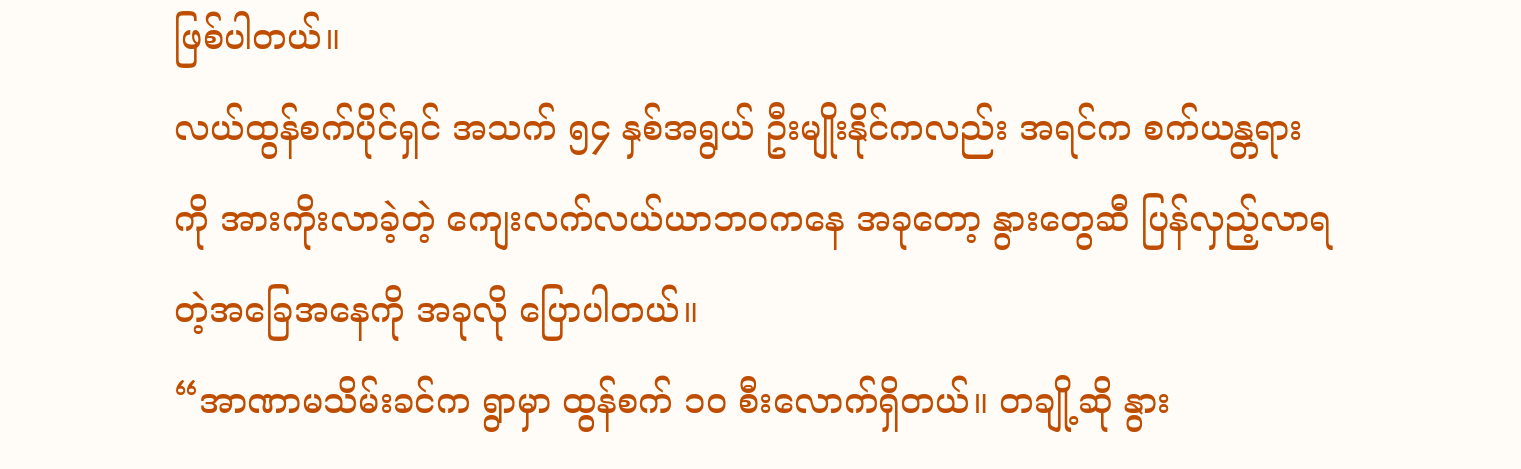ဖြစ်ပါတယ်။
လယ်ထွန်စက်ပိုင်ရှင် အသက် ၅၄ နှစ်အရွယ် ဦးမျိုးနိုင်ကလည်း အရင်က စက်ယန္တရားကို အားကိုးလာခဲ့တဲ့ ကျေးလက်လယ်ယာဘဝကနေ အခုတော့ နွားတွေဆီ ပြန်လှည့်လာရတဲ့အခြေအနေကို အခုလို ပြောပါတယ်။
“အာဏာမသိမ်းခင်က ရွာမှာ ထွန်စက် ၁၀ စီးလောက်ရှိတယ်။ တချို့ဆို နွား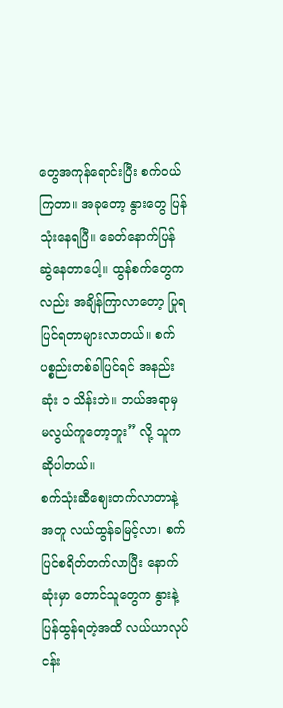တွေအကုန်ရောင်းပြီး စက်ဝယ်ကြတာ။ အခုတော့ နွားတွေ ပြန်သုံးနေရပြီ။ ခေတ်နောက်ပြန်ဆွဲနေတာပေါ့။ ထွန်စက်တွေကလည်း အချိန်ကြာလာတော့ ပြုရပြင်ရတာများလာတယ်။ စက်ပစ္စည်းတစ်ခါပြင်ရင် အနည်းဆုံး ၁ သိန်းဘဲ။ ဘယ်အရာမှ မလွယ်ကူတော့ဘူး” လို့ သူကဆိုပါတယ်။
စက်သုံးဆီဈေးတက်လာတာနဲ့အတူ လယ်ထွန်ခမြင့်လာ၊ စက်ပြင်စရိတ်တက်လာပြီး နောက်ဆုံးမှာ တောင်သူတွေက နွားနဲ့ ပြန်ထွန်ရတဲ့အထိ လယ်ယာလုပ်ငန်း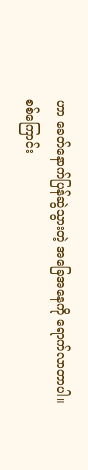ဟာ ခေတ်နောက်ပြန်ဆွဲသွားတဲ့ အခြေအနေကို ရောက်လာတာပါ။
စစ်ကြောင်း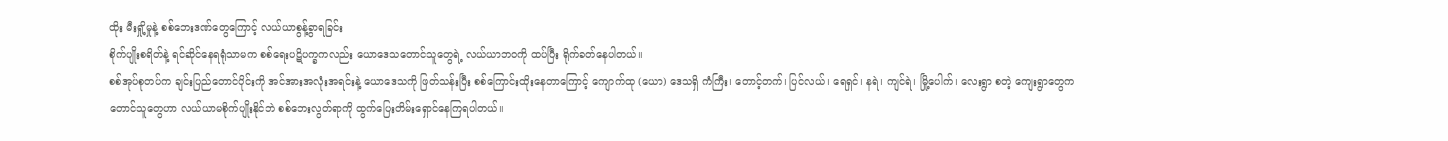ထိုး မီးရှို့မှုနဲ့ စစ်ဘေးဒဏ်တွေကြောင့် လယ်ယာစွန့်ခွာရခြင်း
စိုက်ပျိုးစရိတ်နဲ့ ရင်ဆိုင်နေရရုံသာမက စစ်ရေးပဋိပက္ခကလည်း ယောဒေသတောင်သူတွေရဲ့ လယ်ယာဘဝကို ထပ်ပြီး ရိုက်ခတ်နေပါတယ်။
စစ်အုပ်စုတပ်က ချင်းပြည်တောင်ပိုင်းကို အင်အားအလုံးအရင်းနဲ့ ယောဒေသကို ဖြတ်သန်းပြီး စစ်ကြောင်းထိုးနေတာကြောင့် ကျောက်ထု (ယော) ဒေသရှိ ကံကြီး၊ တောင့်တက်၊ ပြင်လယ်၊ ရေရှင်၊ နရဲ၊ ကျင်ရဲ၊ မြို့ပေါက်၊ လေးရွာ စတဲ့ ကျေးရွာတွေက တောင်သူတွေဟာ လယ်ယာမစိုက်ပျိုးနိုင်ဘဲ စစ်ဘေးလွတ်ရာကို ထွက်ပြေးတိမ်းရှောင်နေကြရပါတယ်။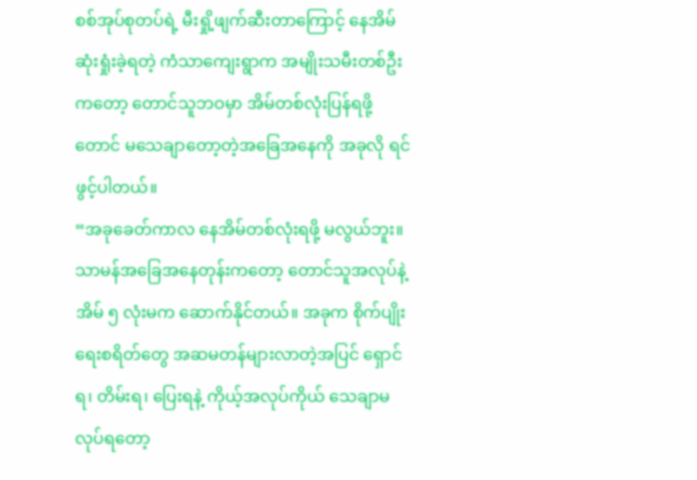စစ်အုပ်စုတပ်ရဲ့ မီးရှို့ဖျက်ဆီးတာကြောင့် နေအိမ်ဆုံးရှုံးခဲ့ရတဲ့ ကံသာကျေးရွာက အမျိုးသမီးတစ်ဦးကတော့ တောင်သူဘဝမှာ အိမ်တစ်လုံးပြန်ရဖို့တောင် မသေချာတော့တဲ့အခြေအနေကို အခုလို ရင်ဖွင့်ပါတယ်။
“အခုခေတ်ကာလ နေအိမ်တစ်လုံးရဖို့ မလွယ်ဘူး။ သာမန်အခြေအနေတုန်းကတော့ တောင်သူအလုပ်နဲ့ အိမ် ၅ လုံးမက ဆောက်နိုင်တယ်။ အခုက စိုက်ပျိုးရေးစရိတ်တွေ အဆမတန်များလာတဲ့အပြင် ရှောင်ရ၊ တိမ်းရ၊ ပြေးရနဲ့ ကိုယ့်အလုပ်ကိုယ် သေချာမလုပ်ရတော့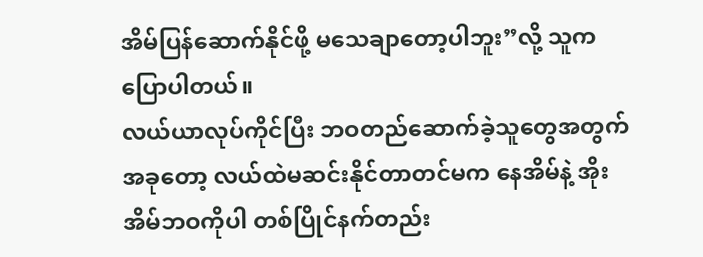အိမ်ပြန်ဆောက်နိုင်ဖို့ မသေချာတော့ပါဘူး”လို့ သူက ပြောပါတယ်။
လယ်ယာလုပ်ကိုင်ပြီး ဘဝတည်ဆောက်ခဲ့သူတွေအတွက် အခုတော့ လယ်ထဲမဆင်းနိုင်တာတင်မက နေအိမ်နဲ့ အိုးအိမ်ဘဝကိုပါ တစ်ပြိုင်နက်တည်း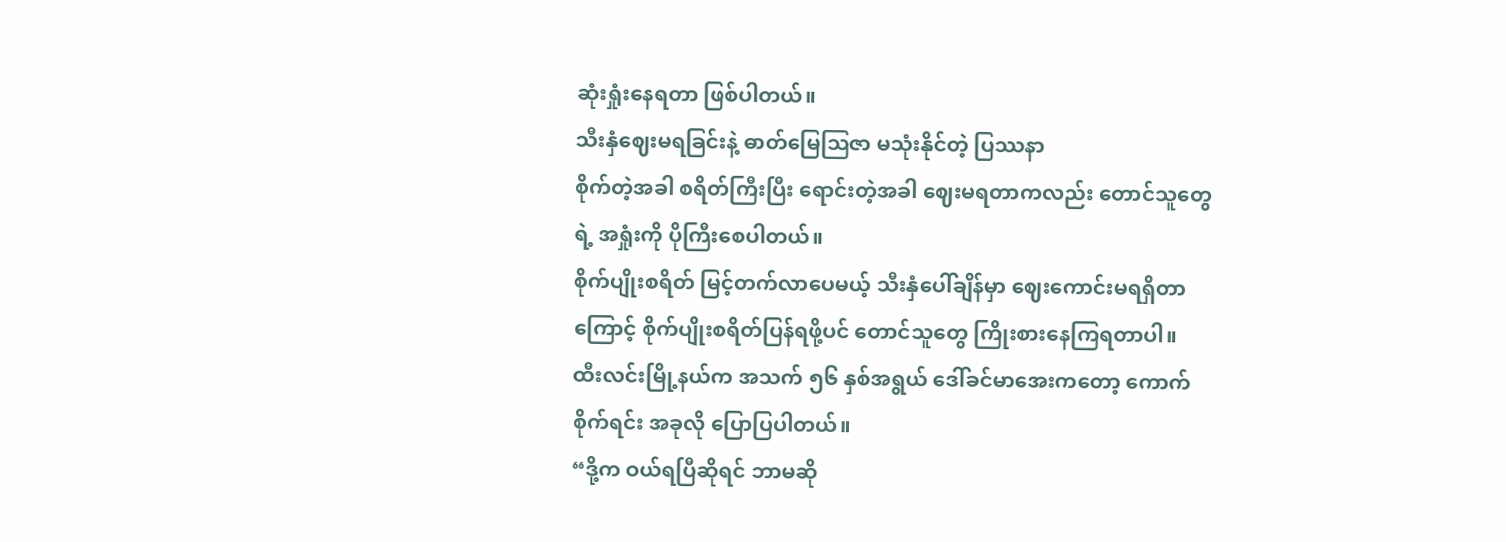ဆုံးရှုံးနေရတာ ဖြစ်ပါတယ်။
သီးနှံဈေးမရခြင်းနဲ့ ဓာတ်မြေဩဇာ မသုံးနိုင်တဲ့ ပြဿနာ
စိုက်တဲ့အခါ စရိတ်ကြီးပြီး ရောင်းတဲ့အခါ ဈေးမရတာကလည်း တောင်သူတွေရဲ့ အရှုံးကို ပိုကြီးစေပါတယ်။
စိုက်ပျိုးစရိတ် မြင့်တက်လာပေမယ့် သီးနှံပေါ်ချိန်မှာ ဈေးကောင်းမရရှိတာကြောင့် စိုက်ပျိုးစရိတ်ပြန်ရဖို့ပင် တောင်သူတွေ ကြိုးစားနေကြရတာပါ။
ထီးလင်းမြို့နယ်က အသက် ၅၆ နှစ်အရွယ် ဒေါ်ခင်မာအေးကတော့ ကောက်စိုက်ရင်း အခုလို ပြောပြပါတယ်။
“ဒို့က ဝယ်ရပြီဆိုရင် ဘာမဆို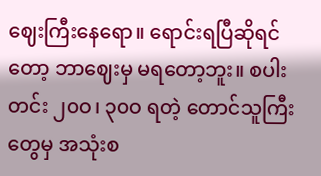ဈေးကြီးနေရော။ ရောင်းရပြီဆိုရင်တော့ ဘာဈေးမှ မရတော့ဘူး။ စပါး တင်း ၂၀ဝ၊ ၃၀ဝ ရတဲ့ တောင်သူကြီးတွေမှ အသုံးစ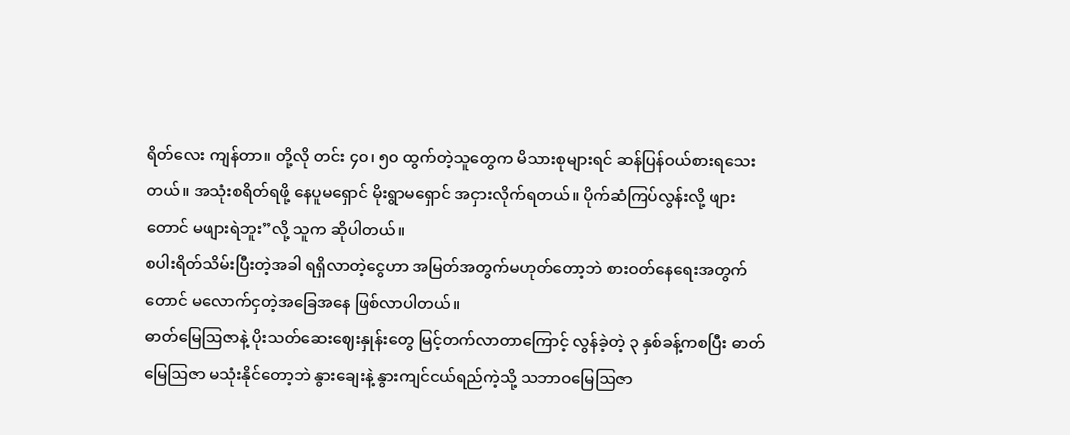ရိတ်လေး ကျန်တာ။ တို့လို တင်း ၄၀၊ ၅၀ ထွက်တဲ့သူတွေက မိသားစုများရင် ဆန်ပြန်ဝယ်စားရသေးတယ်။ အသုံးစရိတ်ရဖို့ နေပူမရှောင် မိုးရွာမရှောင် အငှားလိုက်ရတယ်။ ပိုက်ဆံကြပ်လွန်းလို့ ဖျားတောင် မဖျားရဲဘူး”လို့ သူက ဆိုပါတယ်။
စပါးရိတ်သိမ်းပြီးတဲ့အခါ ရရှိလာတဲ့ငွေဟာ အမြတ်အတွက်မဟုတ်တော့ဘဲ စားဝတ်နေရေးအတွက်တောင် မလောက်ငှတဲ့အခြေအနေ ဖြစ်လာပါတယ်။
ဓာတ်မြေဩဇာနဲ့ ပိုးသတ်ဆေးဈေးနှုန်းတွေ မြင့်တက်လာတာကြောင့် လွန်ခဲ့တဲ့ ၃ နှစ်ခန့်ကစပြီး ဓာတ်မြေဩဇာ မသုံးနိုင်တော့ဘဲ နွားချေးနဲ့ နွားကျင်ငယ်ရည်ကဲ့သို့ သဘာဝမြေဩဇာ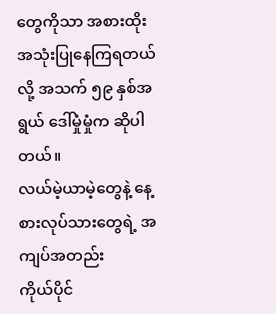တွေကိုသာ အစားထိုးအသုံးပြုနေကြရတယ်လို့ အသက် ၅၉ နှစ်အရွယ် ဒေါ်မှုံမှုံက ဆိုပါတယ်။
လယ်မဲ့ယာမဲ့တွေနဲ့ နေ့စားလုပ်သားတွေရဲ့ အကျပ်အတည်း
ကိုယ်ပိုင်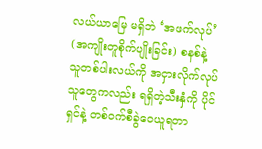လယ်ယာမြေ မရှိဘဲ ‘အဖက်လုပ်’ (အကျိုးတူစိုက်ပျိုးခြင်း) စနစ်နဲ့ သူတစ်ပါးလယ်ကို အငှားလိုက်လုပ်သူတွေကလည်း ရရှိတဲ့သီးနှံကို ပိုင်ရှင်နဲ့ တစ်ဝက်စီခွဲဝေယူရတာ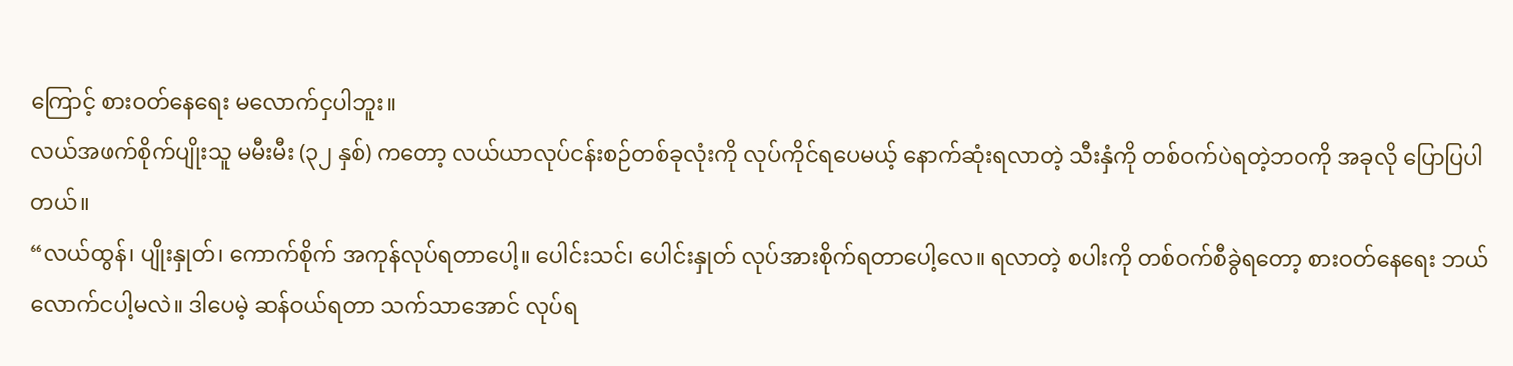ကြောင့် စားဝတ်နေရေး မလောက်ငှပါဘူး။
လယ်အဖက်စိုက်ပျိုးသူ မမီးမီး (၃၂ နှစ်) ကတော့ လယ်ယာလုပ်ငန်းစဉ်တစ်ခုလုံးကို လုပ်ကိုင်ရပေမယ့် နောက်ဆုံးရလာတဲ့ သီးနှံကို တစ်ဝက်ပဲရတဲ့ဘဝကို အခုလို ပြောပြပါတယ်။
“လယ်ထွန်၊ ပျိုးနှုတ်၊ ကောက်စိုက် အကုန်လုပ်ရတာပေါ့။ ပေါင်းသင်၊ ပေါင်းနှုတ် လုပ်အားစိုက်ရတာပေါ့လေ။ ရလာတဲ့ စပါးကို တစ်ဝက်စီခွဲရတော့ စားဝတ်နေရေး ဘယ်လောက်ငပါ့မလဲ။ ဒါပေမဲ့ ဆန်ဝယ်ရတာ သက်သာအောင် လုပ်ရ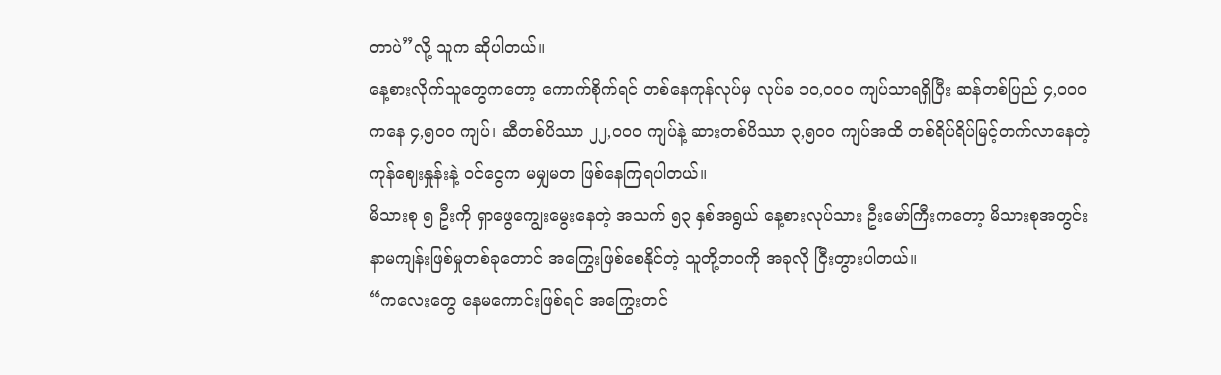တာပဲ”လို့ သူက ဆိုပါတယ်။
နေ့စားလိုက်သူတွေကတော့ ကောက်စိုက်ရင် တစ်နေကုန်လုပ်မှ လုပ်ခ ၁၀,၀၀၀ ကျပ်သာရရှိပြီး ဆန်တစ်ပြည် ၄,၀၀၀ ကနေ ၄,၅၀၀ ကျပ်၊ ဆီတစ်ပိဿာ ၂၂,၀၀၀ ကျပ်နဲ့ ဆားတစ်ပိဿာ ၃,၅၀၀ ကျပ်အထိ တစ်ရိပ်ရိပ်မြင့်တက်လာနေတဲ့ ကုန်ဈေးနှုန်းနဲ့ ဝင်ငွေက မမျှမတ ဖြစ်နေကြရပါတယ်။
မိသားစု ၅ ဦးကို ရှာဖွေကျွေးမွေးနေတဲ့ အသက် ၅၃ နှစ်အရွယ် နေ့စားလုပ်သား ဦးမော်ကြီးကတော့ မိသားစုအတွင်း နာမကျန်းဖြစ်မှုတစ်ခုတောင် အကြွေးဖြစ်စေနိုင်တဲ့ သူတို့ဘဝကို အခုလို ငြီးတွားပါတယ်။
“ကလေးတွေ နေမကောင်းဖြစ်ရင် အကြွေးတင်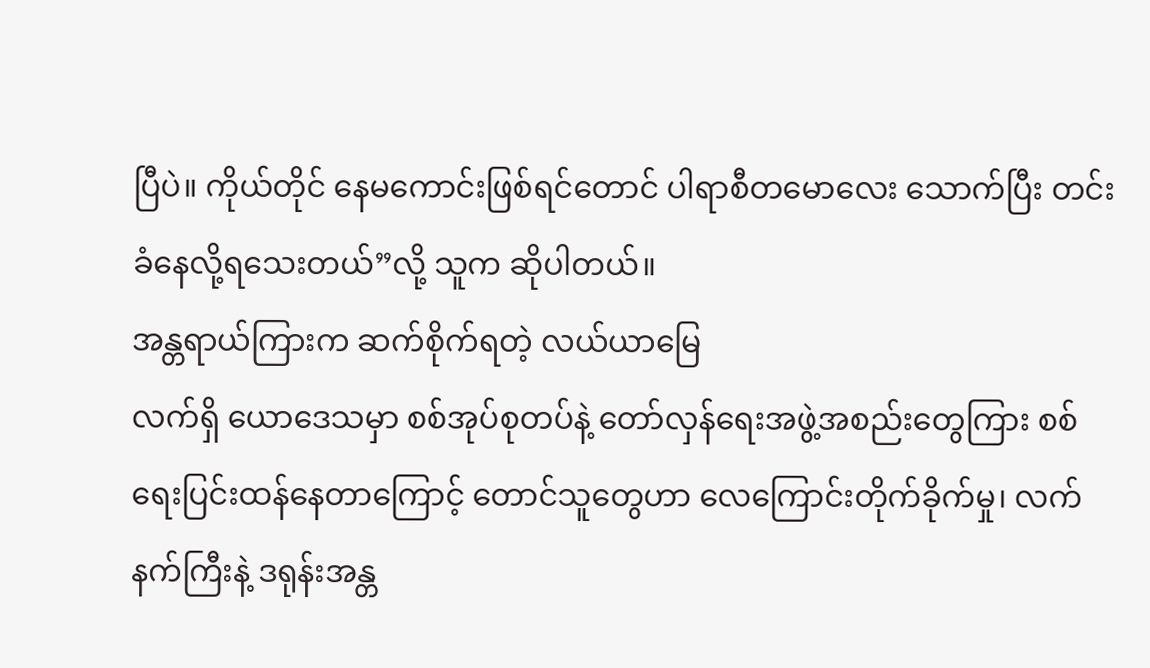ပြီပဲ။ ကိုယ်တိုင် နေမကောင်းဖြစ်ရင်တောင် ပါရာစီတမောလေး သောက်ပြီး တင်းခံနေလို့ရသေးတယ်”လို့ သူက ဆိုပါတယ်။
အန္တရာယ်ကြားက ဆက်စိုက်ရတဲ့ လယ်ယာမြေ
လက်ရှိ ယောဒေသမှာ စစ်အုပ်စုတပ်နဲ့ တော်လှန်ရေးအဖွဲ့အစည်းတွေကြား စစ်ရေးပြင်းထန်နေတာကြောင့် တောင်သူတွေဟာ လေကြောင်းတိုက်ခိုက်မှု၊ လက်နက်ကြီးနဲ့ ဒရုန်းအန္တ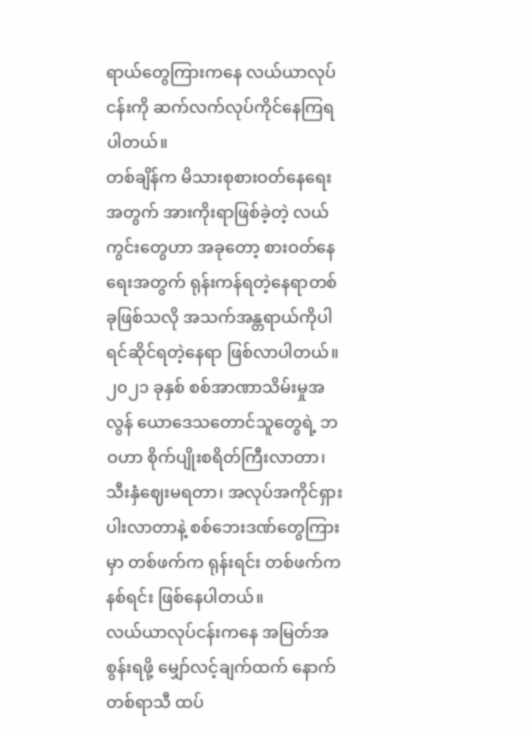ရာယ်တွေကြားကနေ လယ်ယာလုပ်ငန်းကို ဆက်လက်လုပ်ကိုင်နေကြရပါတယ်။
တစ်ချိန်က မိသားစုစားဝတ်နေရေးအတွက် အားကိုးရာဖြစ်ခဲ့တဲ့ လယ်ကွင်းတွေဟာ အခုတော့ စားဝတ်နေရေးအတွက် ရုန်းကန်ရတဲ့နေရာတစ်ခုဖြစ်သလို အသက်အန္တရာယ်ကိုပါ ရင်ဆိုင်ရတဲ့နေရာ ဖြစ်လာပါတယ်။
၂၀၂၁ ခုနှစ် စစ်အာဏာသိမ်းမှုအလွန် ယောဒေသတောင်သူတွေရဲ့ ဘဝဟာ စိုက်ပျိုးစရိတ်ကြီးလာတာ၊ သီးနှံဈေးမရတာ၊ အလုပ်အကိုင်ရှားပါးလာတာနဲ့ စစ်ဘေးဒဏ်တွေကြားမှာ တစ်ဖက်က ရုန်းရင်း တစ်ဖက်က နစ်ရင်း ဖြစ်နေပါတယ်။
လယ်ယာလုပ်ငန်းကနေ အမြတ်အစွန်းရဖို့ မျှော်လင့်ချက်ထက် နောက်တစ်ရာသီ ထပ်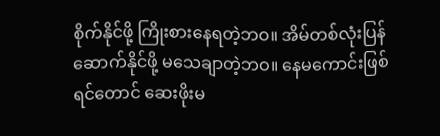စိုက်နိုင်ဖို့ ကြိုးစားနေရတဲ့ဘဝ။ အိမ်တစ်လုံးပြန်ဆောက်နိုင်ဖို့ မသေချာတဲ့ဘဝ။ နေမကောင်းဖြစ်ရင်တောင် ဆေးဖိုးမ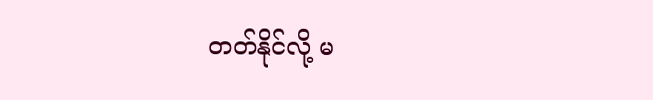တတ်နိုင်လို့ မ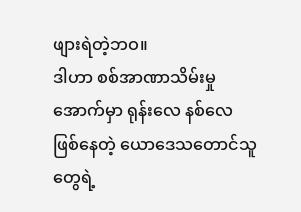ဖျားရဲတဲ့ဘဝ။
ဒါဟာ စစ်အာဏာသိမ်းမှုအောက်မှာ ရုန်းလေ နစ်လေ ဖြစ်နေတဲ့ ယောဒေသတောင်သူတွေရဲ့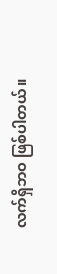လက်ရှိဘဝ ဖြစ်ပါတယ်။